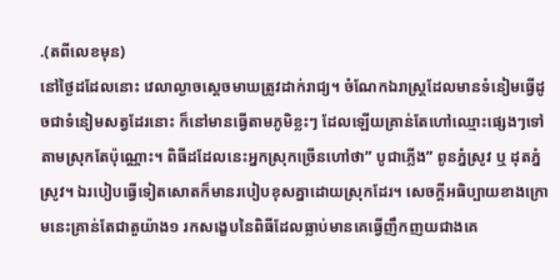.(តពីលេខមុន)
នៅថ្ងៃដដែលនោះ វេលាល្ងាចស្ដេចមាឃត្រូវដាក់រាជ្យ។ ចំណែកឯរាស្រ្តដែលមានទំនៀមធ្វើដូចជាទំនៀមសត្វដែរនោះ ក៏នៅមានធ្វើតាមភូមិខ្លះៗ ដែលឡើយគ្រាន់តែហៅឈ្មោះផ្សេងៗទៅតាមស្រុកតែប៉ុណ្ណោះ។ ពិធីដដែលនេះអ្នកស្រុកច្រើនហៅថា” បូជាភ្លើង” ពូនភ្នំស្រូវ ឬ ដុតភ្នំស្រូវ។ ឯរបៀបធ្វើទៀតសោតក៏មានរបៀបខុសគ្នាដោយស្រុកដែរ។ សេចក្តីអធិប្បាយខាងក្រោមនេះគ្រាន់តែជាតួយ៉ាង១ រកសង្ខេបនៃពិធីដែលធ្លាប់មានគេធ្វើញឹកញយជាងគេ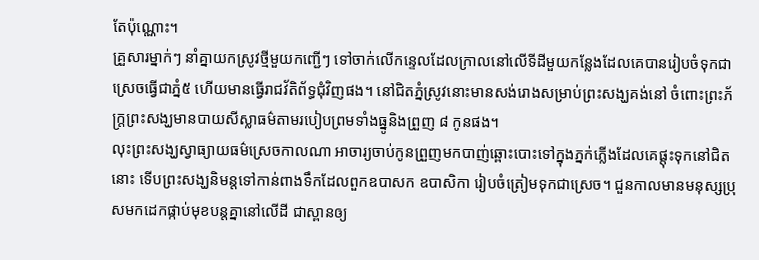តែប៉ុណ្ណោះ។
គ្រួសារម្នាក់ៗ នាំគ្នាយកស្រូវថ្មីមួយកញ្ជើៗ ទៅចាក់លើកន្ទេលដែលក្រាលនៅលើទីដីមួយកន្លែងដែលគេបានរៀបចំទុកជាស្រេចធ្វើជាភ្នំ៥ ហើយមានធ្វើរាជវ័តិព័ទ្ធជុំវិញផង។ នៅជិតភ្នំស្រូវនោះមានសង់រោងសម្រាប់ព្រះសង្ឃគង់នៅ ចំពោះព្រះភ័ក្រ្តព្រះសង្ឃមានបាយសីស្លាធម៌តាមរបៀបព្រមទាំងធ្នូនិងព្រួញ ៨ កូនផង។
លុះព្រះសង្ឃស្វាធ្យាយធម៌ស្រេចកាលណា អាចារ្យចាប់កូនព្រួញមកបាញ់ឆ្ពោះបោះទៅក្នុងភ្នក់ភ្លើងដែលគេផ្តុះទុកនៅជិតនោះ ទើបព្រះសង្ឃនិមន្តទៅកាន់ពាងទឹកដែលពួកឧបាសក ឧបាសិកា រៀបចំត្រៀមទុកជាស្រេច។ ជួនកាលមានមនុស្សប្រុសមកដេកផ្កាប់មុខបន្តគ្នានៅលើដី ជាស្ពានឲ្យ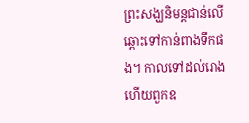ព្រះសង្ឃនិមន្តជាន់លើឆ្ពោះទៅកាន់ពាងទឹកផង។ កាលទៅដល់រោងហើយពួកឧ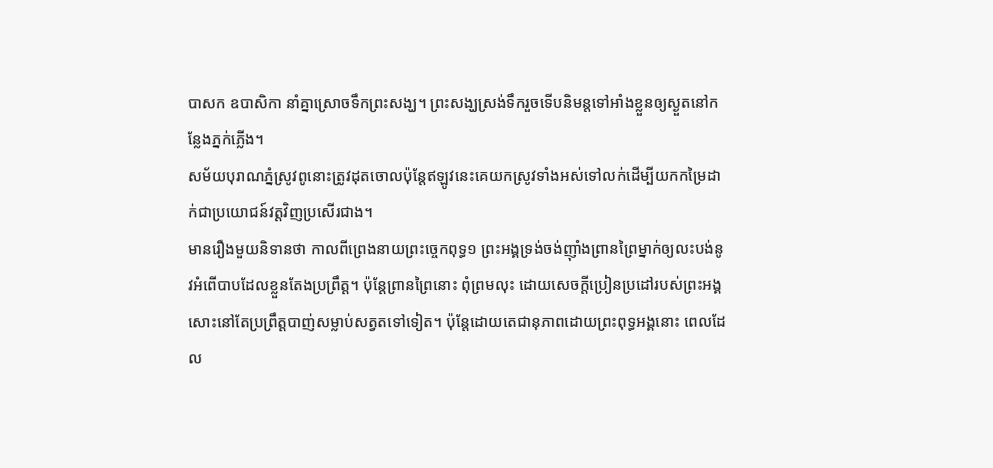បាសក ឧបាសិកា នាំគ្នាស្រោចទឹកព្រះសង្ឃ។ ព្រះសង្ឃស្រង់ទឹករួចទើបនិមន្តទៅអាំងខ្លួនឲ្យស្ងួតនៅកន្លែងភ្នក់ភ្លើង។
សម័យបុរាណភ្នំស្រូវពូនោះត្រូវដុតចោលប៉ុន្តែឥឡូវនេះគេយកស្រូវទាំងអស់ទៅលក់ដើម្បីយកកម្រៃដាក់ជាប្រយោជន៍វត្តវិញប្រសើរជាង។
មានរឿងមួយនិទានថា កាលពីព្រេងនាយព្រះច្ចេកពុទ្ធ១ ព្រះអង្គទ្រង់ចង់ញ៉ាំងព្រានព្រៃម្នាក់ឲ្យលះបង់នូវអំពើបាបដែលខ្លួនតែងប្រព្រឹត្ត។ ប៉ុន្តែព្រានព្រៃនោះ ពុំព្រមលុះ ដោយសេចក្តីប្រៀនប្រដៅរបស់ព្រះអង្គសោះនៅតែប្រព្រឹត្តបាញ់សម្លាប់សត្វតទៅទៀត។ ប៉ុន្តែដោយតេជានុភាពដោយព្រះពុទ្ធអង្គនោះ ពេលដែល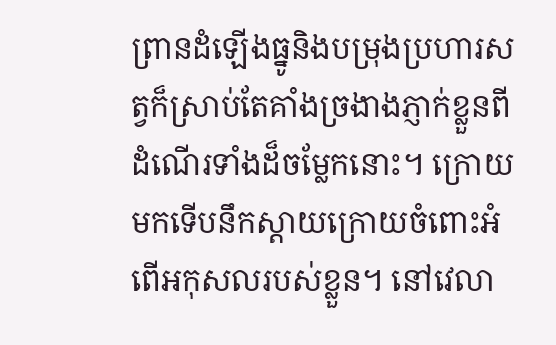ព្រានដំឡើងធ្នូនិងបម្រុងប្រហារសត្វក៏ស្រាប់តែគាំងច្រងាងភ្ញាក់ខ្លួនពីដំណើរទាំងដ៏ចម្លែកនោះ។ ក្រោយមកទើបនឹកស្ដាយក្រោយចំពោះអំពើអកុសលរបស់ខ្លួន។ នៅវេលា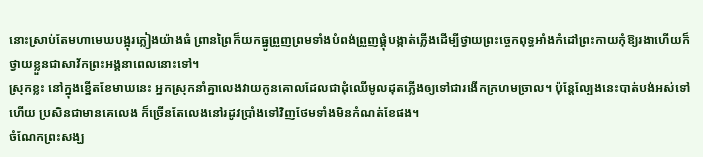នោះស្រាប់តែមហាមេឃបង្អុរភ្លៀងយ៉ាងធំ ព្រានព្រៃក៏យកធ្នូព្រួញព្រមទាំងបំពង់ព្រួញផ្គុំបង្កាត់ភ្លើងដើម្បីថ្វាយព្រះច្ចេកពុទ្ធអាំងកំដៅព្រះកាយកុំឱ្យរងាហើយក៏ថ្វាយខ្លួនជាសាវ័កព្រះអង្គនាពេលនោះទៅ។
ស្រុកខ្លះ នៅក្នុងខ្នើតខែមាឃនេះ អ្នកស្រុកនាំគ្នាលេងវាយកូនគោលដែលជាដុំឈើមូលដុតភ្លើងឲ្យទៅជារងើកក្រហមច្រាល។ ប៉ុន្តែល្បែងនេះបាត់បង់អស់ទៅហើយ ប្រសិនជាមានគេលេង ក៏ច្រើនតែលេងនៅរដូវប្រាំងទៅវិញថែមទាំងមិនកំណត់ខែផង។
ចំណែកព្រះសង្ឃ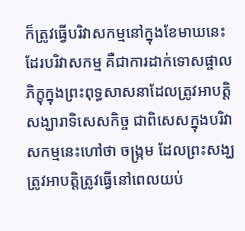ក៏ត្រូវធ្វើបរិវាសកម្មនៅក្នុងខែមាឃនេះដែរបរិវាសកម្ម គឺជាការដាក់ទោសផ្ចាលភិក្ខុក្នុងព្រះពុទ្ធសាសនាដែលត្រូវអាបត្តិសង្ឃារាទិសេសកិច្ច ជាពិសេសក្នុងបរិវាសកម្មនេះហៅថា ចង្រ្កម ដែលព្រះសង្ឃត្រូវអាបត្តិត្រូវធ្វើនៅពេលយប់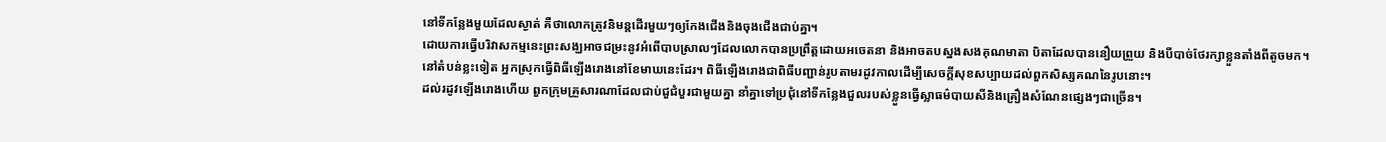នៅទីកន្លែងមួយដែលស្ងាត់ គឺថាលោកត្រូវនិមន្តដើរមួយៗឲ្យកែងជើងនិងចុងជើងជាប់គ្នា។
ដោយការធ្វើបរិវាសកម្មនេះព្រះសង្ឃអាចជម្រះនូវអំពើបាបស្រាលៗដែលលោកបានប្រព្រឹត្តដោយអចេតនា និងអាចតបស្នងសងគុណមាតា បិតាដែលបាននឿយព្រួយ និងបីបាច់ថែរក្សាខ្លួនតាំងពីតូចមក។
នៅតំបន់ខ្លះទៀត អ្នកស្រុកធ្វើពិធីឡើងរោងនៅខែមាឃនេះដែរ។ ពិធីឡើងរោងជាពិធីបញ្ជាន់រូបតាមរដូវកាលដើម្បីសេចក្តីសុខសប្បាយដល់ពួកសិស្សគណនៃរូបនោះ។
ដល់រដូវឡើងរោងហើយ ពួកក្រុមគ្រួសារណាដែលជាប់ជួជំបួរជាមួយគ្នា នាំគ្នាទៅប្រជុំនៅទីកន្លែងជួលរបស់ខ្លួនធ្វើស្លាធម៌បាយសីនិងគ្រឿងសំណែនផ្សេងៗជាច្រើន។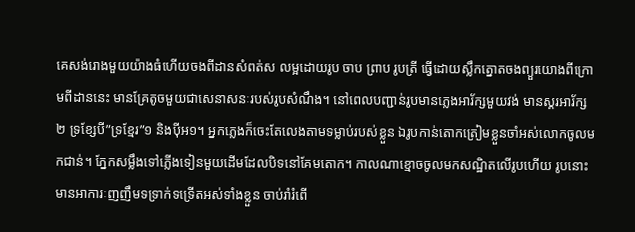គេសង់រោងមួយយ៉ាងធំហើយចងពីដានសំពត់ស លម្អដោយរូប ចាប ព្រាប រូបត្រី ធ្វើដោយស្លឹកត្នោតចងព្យួរយោងពីក្រោមពីដាននេះ មានគ្រែតូចមួយជាសេនាសនៈរបស់រូបសំណឹង។ នៅពេលបញ្ជាន់រូបមានភ្លេងអារ័ក្សមួយវង់ មានស្គរអារ័ក្ស២ ទ្រខ្សែបី”ទ្រខ្មែរ”១ និងប៉ីអ១។ អ្នកភ្លេងក៏ចេះតែលេងតាមទម្លាប់របស់ខ្លួន ឯរូបកាន់តោកត្រៀមខ្លួនចាំអស់លោកចូលមកជាន់។ ភ្នែកសម្លឹងទៅភ្លើងទៀនមួយដើមដែលបិទនៅគែមតោក។ កាលណាខ្មោចចូលមកសណ្ឋិតលើរូបហើយ រូបនោះមានអាការៈញញឹមទទ្រាក់ទទ្រើតអស់ទាំងខ្លួន ចាប់រាំរំពើ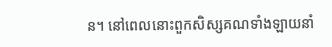ន។ នៅពេលនោះពួកសិស្សគណទាំងឡាយនាំ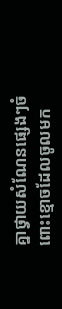គ្នាថ្វាយសំណែនផ្សេងៗចំពោះខ្មោចដែលចូលមក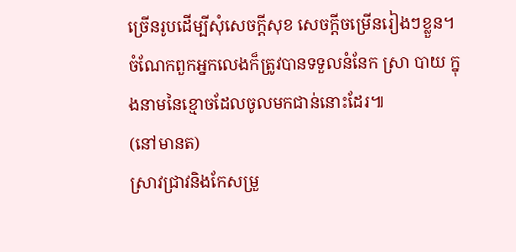ច្រើនរូបដើម្បីសុំសេចក្តីសុខ សេចក្តីចម្រើនរៀងៗខ្លួន។ ចំណែកពួកអ្នកលេងក៏ត្រូវបានទទួលនំនែក ស្រា បាយ ក្នុងនាមនៃខ្មោចដែលចូលមកជាន់នោះដែរ៕
(នៅមានត)
ស្រាវជ្រាវនិងកែសម្រួ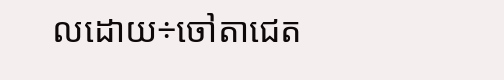លដោយ÷ចៅតាជេត